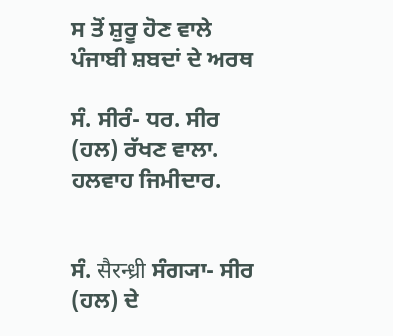ਸ ਤੋਂ ਸ਼ੁਰੂ ਹੋਣ ਵਾਲੇ ਪੰਜਾਬੀ ਸ਼ਬਦਾਂ ਦੇ ਅਰਥ

ਸੰ. ਸੀਰੰ- ਧਰ. ਸੀਰ (ਹਲ) ਰੱਖਣ ਵਾਲਾ. ਹਲਵਾਹ ਜਿਮੀਦਾਰ.


ਸੰ. सैरन्ध्री ਸੰਗ੍ਯਾ- ਸੀਰ (ਹਲ) ਦੇ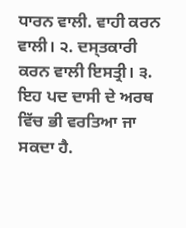ਧਾਰਨ ਵਾਲੀ. ਵਾਹੀ ਕਰਨ ਵਾਲੀ। ੨. ਦਸ੍ਤਕਾਰੀ ਕਰਨ ਵਾਲੀ ਇਸਤ੍ਰੀ। ੩. ਇਹ ਪਦ ਦਾਸੀ ਦੇ ਅਰਥ ਵਿੱਚ ਭੀ ਵਰਤਿਆ ਜਾ ਸਕਦਾ ਹੈ.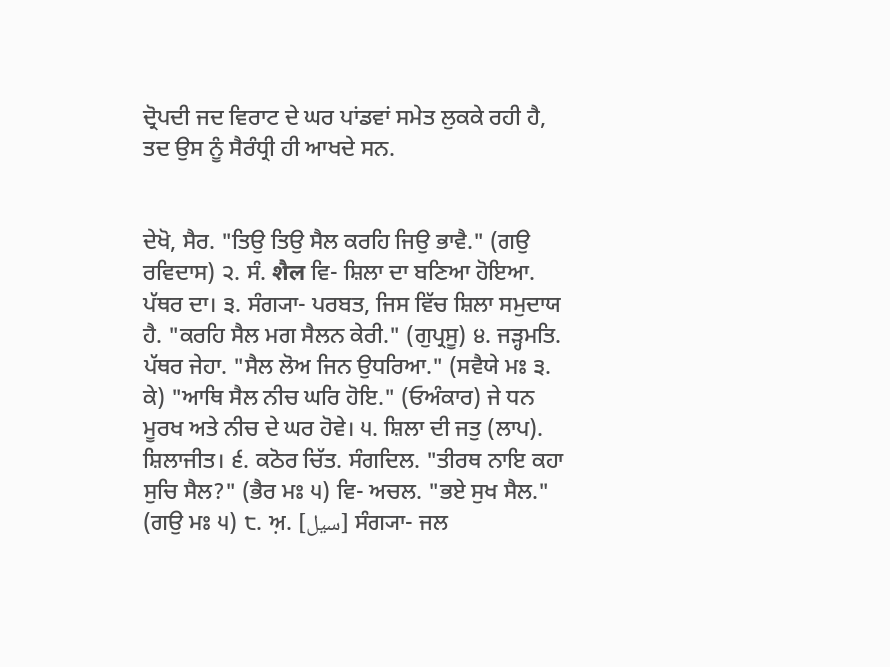ਦ੍ਰੋਪਦੀ ਜਦ ਵਿਰਾਟ ਦੇ ਘਰ ਪਾਂਡਵਾਂ ਸਮੇਤ ਲੁਕਕੇ ਰਹੀ ਹੈ, ਤਦ ਉਸ ਨੂੰ ਸੈਰੰਧ੍ਰੀ ਹੀ ਆਖਦੇ ਸਨ.


ਦੇਖੋ, ਸੈਰ. "ਤਿਉ ਤਿਉ ਸੈਲ ਕਰਹਿ ਜਿਉ ਭਾਵੈ." (ਗਉ ਰਵਿਦਾਸ) ੨. ਸੰ. शैल ਵਿ- ਸ਼ਿਲਾ ਦਾ ਬਣਿਆ ਹੋਇਆ. ਪੱਥਰ ਦਾ। ੩. ਸੰਗ੍ਯਾ- ਪਰਬਤ, ਜਿਸ ਵਿੱਚ ਸ਼ਿਲਾ ਸਮੁਦਾਯ ਹੈ. "ਕਰਹਿ ਸੈਲ ਮਗ ਸੈਲਨ ਕੇਰੀ." (ਗੁਪ੍ਰਸੂ) ੪. ਜੜ੍ਹਮਤਿ. ਪੱਥਰ ਜੇਹਾ. "ਸੈਲ ਲੋਅ ਜਿਨ ਉਧਰਿਆ." (ਸਵੈਯੇ ਮਃ ੩. ਕੇ) "ਆਥਿ ਸੈਲ ਨੀਚ ਘਰਿ ਹੋਇ." (ਓਅੰਕਾਰ) ਜੇ ਧਨ ਮੂਰਖ ਅਤੇ ਨੀਚ ਦੇ ਘਰ ਹੋਵੇ। ੫. ਸ਼ਿਲਾ ਦੀ ਜਤੁ (ਲਾਪ). ਸ਼ਿਲਾਜੀਤ। ੬. ਕਠੋਰ ਚਿੱਤ. ਸੰਗਦਿਲ. "ਤੀਰਥ ਨਾਇ ਕਹਾ ਸੁਚਿ ਸੈਲ?" (ਭੈਰ ਮਃ ੫) ਵਿ- ਅਚਲ. "ਭਏ ਸੁਖ ਸੈਲ." (ਗਉ ਮਃ ੫) ੮. ਅ਼. [سیل] ਸੰਗ੍ਯਾ- ਜਲ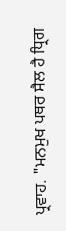ਪ੍ਰਵਾਹ. "ਮਨਮੁਖ ਪਥਰ ਸੈਲ ਹੈ ਧ੍ਰਿਗ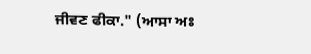ਜੀਵਣ ਫੀਕਾ." (ਆਸਾ ਅਃ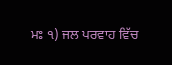ਮਃ ੧) ਜਲ ਪਰਵਾਹ ਵਿੱਚ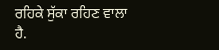ਰਹਿਕੇ ਸੁੱਕਾ ਰਹਿਣ ਵਾਲਾ ਹੈ.